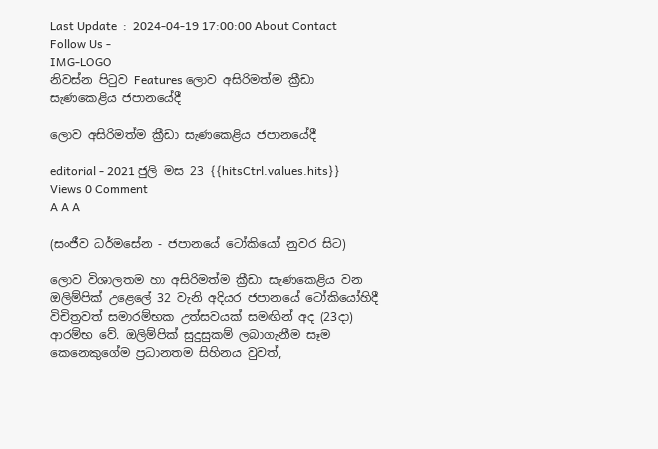Last Update  :  2024-04-19 17:00:00 About Contact
Follow Us -
IMG-LOGO
නිවස්න පිටුව Features ලොව අසිරිමත්ම ක්‍රීඩා සැණකෙළිය ජපානයේදී

ලොව අසිරිමත්ම ක්‍රීඩා සැණකෙළිය ජපානයේදී

editorial - 2021 ජුලි මස 23 {{hitsCtrl.values.hits}} Views 0 Comment
A A A

(සංජීව ධර්මසේන - ජපානයේ ටෝකියෝ නුවර සිට)

ලොව විශාලතම හා අසිරිමත්ම ක්‍රීඩා සැණකෙළිය වන ඔලිම්පික් උළෙලේ 32 වැනි අදියර ජපානයේ ටෝකියෝහිදී විචිත්‍රවත් සමාරම්භක උත්සවයක් සමඟින් අද (23දා) ආරම්භ වේ. ඔලිම්පික් සුදුසුකම් ලබාගැනීම සෑම කෙනෙකුගේම ප්‍රධානතම සිහිනය වුවත්,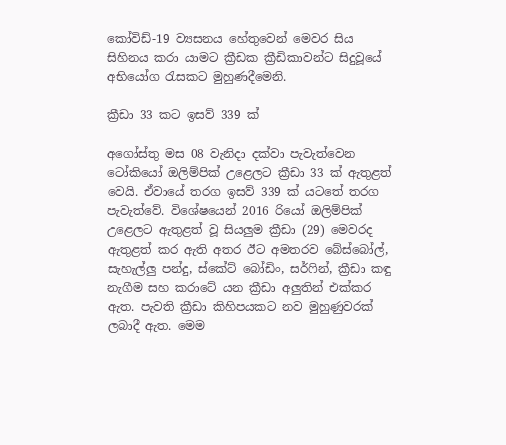කෝවිඩ්-19 ව්‍යසනය හේතුවෙන් මෙවර සිය සිහිනය කරා යාමට ක්‍රීඩක ක්‍රීඩිකාවන්ට සිදුවූයේ අභියෝග රැසකට මුහුණදීමෙනි.

ක්‍රීඩා 33 කට ඉසව් 339 ක්

අගෝස්තු මස 08 වැනිදා දක්වා පැවැත්වෙන ටෝකියෝ ඔලිම්පික් උළෙලට ක්‍රීඩා 33 ක් ඇතුළත් වෙයි. ඒවායේ තරග ඉසව් 339 ක් යටතේ තරග පැවැත්වේ. විශේෂයෙන් 2016 රියෝ ඔලිම්පික් උළෙලට ඇතුළත් වූ සියලුම ක්‍රීඩා (29) මෙවරද ඇතුළත් කර ඇති අතර ඊට අමතරව බේස්බෝල්, සැහැල්ලු පන්දු, ස්කේට් බෝඩිං, සර්ෆින්, ක්‍රීඩා කඳු නැගීම සහ කරාටේ යන ක්‍රීඩා අලුතින් එක්කර ඇත. පැවති ක්‍රීඩා කිහිපයකට නව මුහුණුවරක් ලබාදී ඇත. මෙම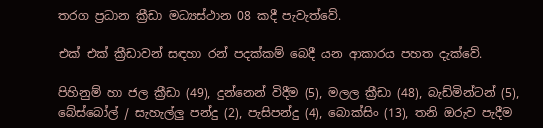තරග ප්‍රධාන ක්‍රීඩා මධ්‍යස්ථාන 08 කදී පැවැත්වේ.

එක් එක් ක්‍රීඩාවන් සඳහා රන් පදක්කම් බෙදී යන ආකාරය පහත දැක්වේ.

පිහිනුම් හා ජල ක්‍රීඩා (49), දුන්නෙන් විදීම (5), මලල ක්‍රීඩා (48), බැඩ්මින්ටන් (5), බේස්බෝල් / සැහැල්ලු පන්දු (2), පැසිපන්දු (4), බොක්සිං (13), තනි ඔරුව පැදීම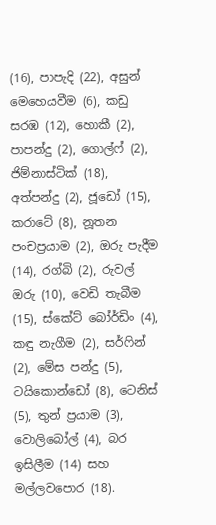(16), පාපැදි (22), අසුන් මෙහෙයවීම (6), කඩු සරඹ (12), හොකී (2), පාපන්දු (2), ගොල්ෆ් (2), ජිම්නාස්ටික් (18), අත්පන්දු (2), ජූඩෝ (15), කරාටේ (8), නූතන පංචප්‍රයාම (2), ඔරු පැදීම (14), රග්බි (2), රුවල් ඔරු (10), වෙඩි තැබීම (15), ස්කේට් බෝර්ඩිං (4), කඳු නැගීම (2), සර්ෆින් (2), මේස පන්දු (5), ටයිකොන්ඩෝ (8), ටෙනිස් (5), තුන් ප්‍රයාම (3), වොලිබෝල් (4), බර ඉසිලීම (14) සහ මල්ලවපොර (18).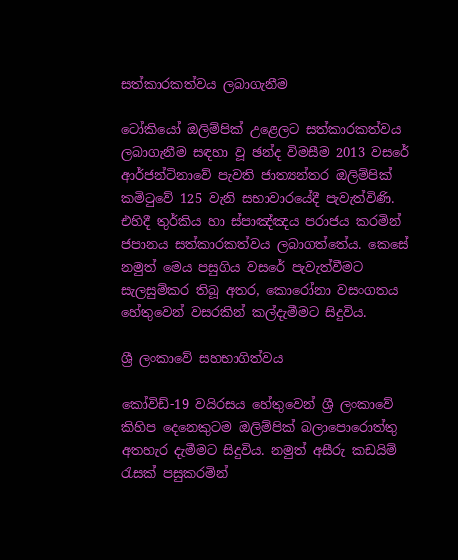සත්කාරකත්වය ලබාගැනීම

ටෝකියෝ ඔලිම්පික් උළෙලට සත්කාරකත්වය ලබාගැනීම සඳහා වූ ඡන්ද විමසීම 2013 වසරේ ආර්ජන්ටිනාවේ පැවති ජාත්‍යන්තර ඔලිම්පික් කමිටුවේ 125 වැනි සභාවාරයේදී පැවැත්විණි. එහිදී තුර්කිය හා ස්පාඤ්ඤය පරාජය කරමින් ජපානය සත්කාරකත්වය ලබාගත්තේය. කෙසේ නමුත් මෙය පසුගිය වසරේ පැවැත්වීමට සැලසුම්කර තිබූ අතර, කොරෝනා වසංගතය හේතුවෙන් වසරකින් කල්දැමීමට සිදුවිය.

ශ්‍රී ලංකාවේ සහභාගිත්වය

කෝවිඩ්-19 වයිරසය හේතුවෙන් ශ්‍රී ලංකාවේ කිහිප දෙනෙකුටම ඔලිම්පික් බලාපොරොත්තු අතහැර දැමීමට සිදුවිය. නමුත් අසීරු කඩයිම් රැසක් පසුකරමින්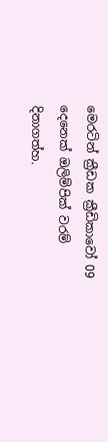මෙරටින් ක්‍රීඩක ක්‍රීඩිකාවෝ 09 දෙනෙක් ඔලිම්පික් වරම් දිනාගත්හ.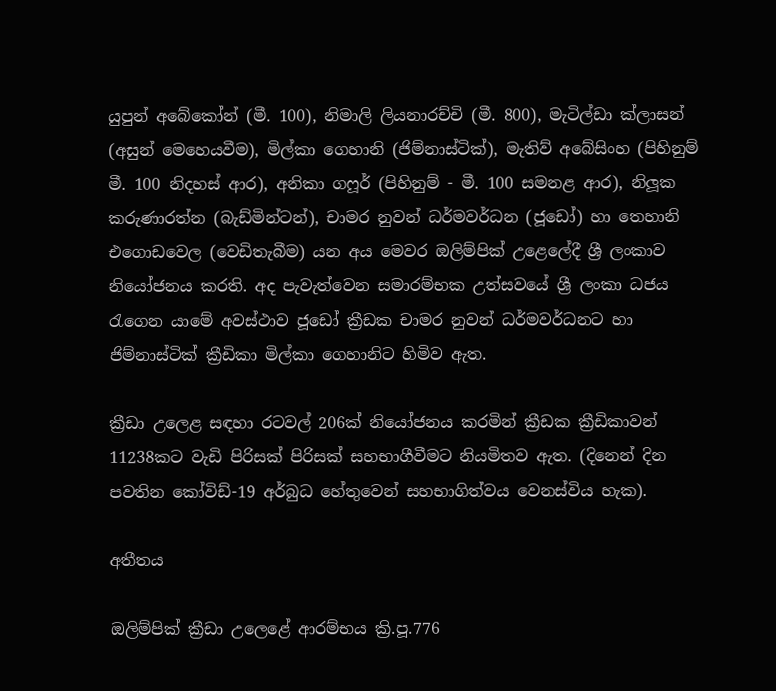යුපුන් අබේකෝන් (මී. 100), නිමාලි ලියනාරච්චි (මී. 800), මැටිල්ඩා ක්ලාසන් (අසුන් මෙහෙයවීම), මිල්කා ගෙහානි (ජිම්නාස්ටික්), මැතිව් අබේසිංහ (පිහිනුම් මී. 100 නිදහස් ආර), අනිකා ගෆූර් (පිහිනුම් - මී. 100 සමනළ ආර), නිලූක කරුණාරත්න (බැඩ්මින්ටන්), චාමර නුවන් ධර්මවර්ධන (ජූඩෝ) හා තෙහානි එගොඩවෙල (වෙඩිතැබීම) යන අය මෙවර ඔලිම්පික් උළෙලේදී ශ්‍රී ලංකාව නියෝජනය කරති. අද පැවැත්වෙන සමාරම්භක උත්සවයේ ශ්‍රී ලංකා ධජය රැගෙන යාමේ අවස්ථාව ජූඩෝ ක්‍රීඩක චාමර නුවන් ධර්මවර්ධනට හා ජිම්නාස්ටික් ක්‍රීඩිකා මිල්කා ගෙහානිට හිමිව ඇත.

ක්‍රීඩා උලෙළ සඳහා රටවල් 206ක් නියෝජනය කරමින් ක්‍රීඩක ක්‍රීඩිකාවන් 11238කට වැඩි පිරිසක් පිරිසක් සහභාගීවීමට නියමිතව ඇත. (දිනෙන් දින පවතින කෝවිඩ්-19 අර්බුධ හේතුවෙන් සහභාගිත්වය වෙනස්විය හැක).

අතීතය

ඔලිම්පික් ක්‍රීඩා උලෙළේ ආරම්භය ක්‍රි.පූ.776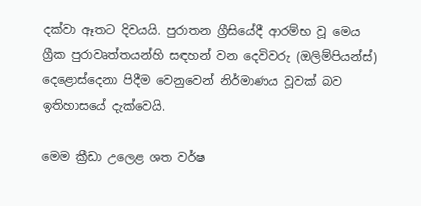දක්වා ඈතට දිවයයි. පුරාතන ග්‍රීසියේදී ආරම්භ වූ මෙය ග්‍රීක පුරාවෘත්තයන්හි සඳහන් වන දෙවිවරු (ඔලිම්පියන්ස්) දෙළොස්දෙනා පිදීම වෙනුවෙන් නිර්මාණය වූවක් බව ඉතිහාසයේ දැක්වෙයි.

මෙම ක්‍රීඩා උලෙළ ශත වර්ෂ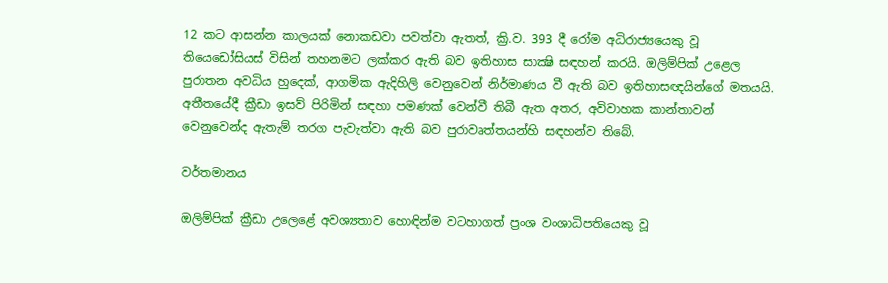12 කට ආසන්න කාලයක් නොකඩවා පවත්වා ඇතත්, ක්‍රි.ව. 393 දී රෝම අධිරාජ්‍යයෙකු වූ තියෙඩෝසියස් විසින් තහනමට ලක්කර ඇති බව ඉතිහාස සාක්‍ෂි සඳහන් කරයි. ඔලිම්පික් උළෙල පුරාතන අවධිය හුදෙක්, ආගමික ඇදිහිලි වෙනුවෙන් නිර්මාණය වී ඇති බව ඉතිහාසඥයින්ගේ මතයයි. අතීතයේදී ක්‍රීඩා ඉසව් පිරිමින් සඳහා පමණක් වෙන්වී තිබී ඇත අතර, අවිවාහක කාන්තාවන් වෙනුවෙන්ද ඇතැම් තරග පැවැත්වා ඇති බව පුරාවෘත්තයන්හි සඳහන්ව තිබේ.

වර්තමානය‍

ඔලිම්පික් ක්‍රීඩා උලෙළේ අවශ්‍යතාව හොඳින්ම වටහාගත් ප්‍රංශ වංශාධිපතියෙකු වූ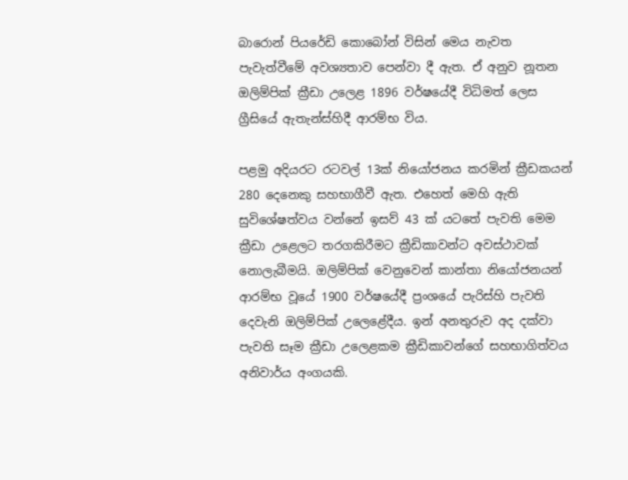බාරොන් පියරේඩි කොබෝන් විසින් මෙය නැවත පැවැත්වීමේ අවශ්‍යතාව පෙන්වා දී ඇත. ඒ අනුව නූතන ඔලිම්පික් ක්‍රීඩා උලෙළ 1896 වර්ෂයේදී විධිමත් ලෙස ග්‍රීසියේ ඇතැන්ස්හිදී ආරම්භ විය.

පළමු අදියරට රටවල් 13ක් නියෝජනය කරමින් ක්‍රීඩකයන් 280 දෙනෙකු සහභාගීවී ඇත. එහෙත් මෙහි ඇති සුවිශේෂත්වය වන්නේ ඉසව් 43 ක් යටතේ පැවති මෙම ක්‍රීඩා උළෙලට තරගකිරීමට ක්‍රීඩිකාවන්ට අවස්ථාවක් නොලැබීමයි. ඔලිම්පික් වෙනුවෙන් කාන්තා නියෝජනයන් ආරම්භ වූයේ 1900 වර්ෂයේදී ප්‍රංශයේ පැරිස්හි පැවති දෙවැනි ඔලිම්පික් උලෙළේදීය. ඉන් අනතුරුව අද දක්වා පැවති සෑම ක්‍රීඩා උලෙළකම ක්‍රීඩිකාවන්ගේ සහභාගිත්වය අනිවාර්ය අංගයකි.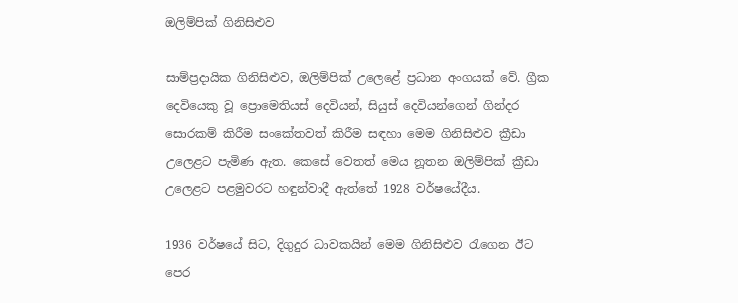ඔලිම්පික් ගිනිසිළුව

සාම්ප්‍රදායික ගිනිසිළුව, ඔලිම්පික් උලෙළේ ප්‍රධාන අංගයක් වේ. ග්‍රීක දෙවියෙකු වූ ප්‍රොමෙතියස් දෙවියන්, සියුස් දෙවියන්ගෙන් ගින්දර සොරකම් කිරීම සංකේතවත් කිරීම සඳහා මෙම ගිනිසිළුව ක්‍රීඩා උලෙළට පැමිණ ඇත. කෙසේ වෙතත් මෙය නූතන ඔලිම්පික් ක්‍රීඩා උලෙළට පළමුවරට හඳුන්වාදී ඇත්තේ 1928 වර්ෂයේදීය.

1936 වර්ෂයේ සිට, දිගුදුර ධාවකයින් මෙම ගිනිසිළුව රැගෙන ඊට පෙර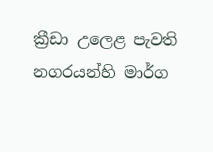ක්‍රීඩා උලෙළ පැවති නගරයන්හි මාර්ග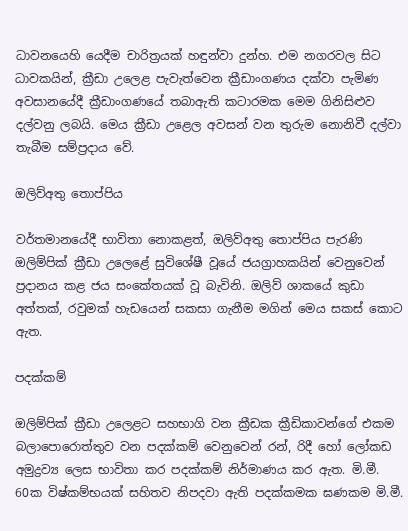ධාවනයෙහි යෙදීම චාරිත්‍රයක් හඳුන්වා දුන්හ. එම නගරවල සිට ධාවකයින්, ක්‍රීඩා උලෙළ පැවැත්වෙන ක්‍රීඩාංගණය දක්වා පැමිණ අවසානයේදී ක්‍රීඩාංගණයේ තබාඇති කටාරමක මෙම ගිනිසිළුව දල්වනු ලබයි. මෙය ක්‍රීඩා උළෙල අවසන් වන තුරුම නොනිවී දල්වා තැබීම සම්ප්‍රදාය වේ.

ඔලිව්අතු තොප්පිය

වර්තමානයේදී භාවිතා නොකළත්, ඔලිව්අතු තොප්පිය පැරණි ඔලිම්පික් ක්‍රීඩා උලෙළේ සුවිශේෂී වූයේ ජයග්‍රාහකයින් වෙනුවෙන් ප්‍රදානය කළ ජය සංකේතයක් වූ බැවිනි. ඔලිව් ශාකයේ කුඩා අත්තක්, රවුමක් හැඩයෙන් සකසා ගැනීම මගින් මෙය සකස් කොට ඇත.

පදක්කම්

ඔලිම්පික් ක්‍රීඩා උලෙළට සහභාගි වන ක්‍රීඩක ක්‍රීඩිකාවන්ගේ එකම බලාපොරොත්තුව වන පදක්කම් වෙනුවෙන් රන්, රිදී හෝ ලෝකඩ අමුද්‍රව්‍ය ලෙස භාවිතා කර පදක්කම් නිර්මාණය කර ඇත. මි.මී. 60ක විෂ්කම්භයක් සහිතව නිපදවා ඇති පදක්කමක ඝණකම මි.මී.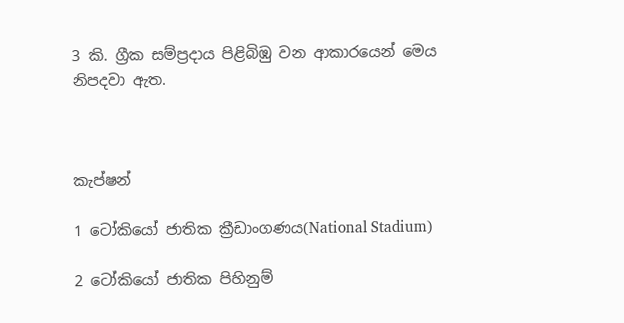3 කි. ග්‍රීක සම්ප්‍රදාය පිළිබිඹු වන ආකාරයෙන් මෙය නිපදවා ඇත.



කැප්ෂන්

1 ටෝකියෝ ජාතික ක්‍රීඩාංගණය(National Stadium)

2 ටෝකියෝ ජාතික පිහිනුම්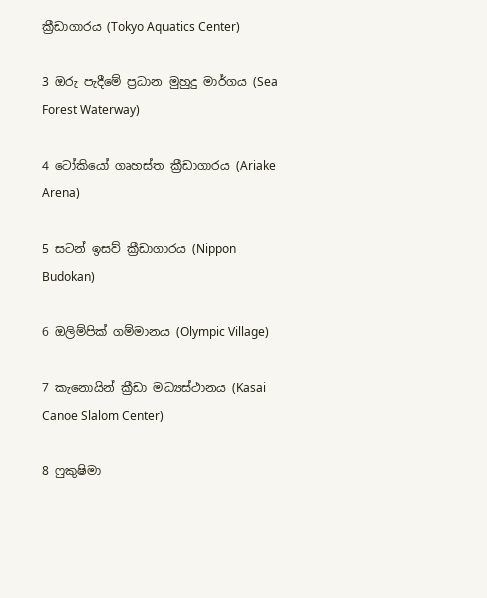ක්‍රීඩාගාරය (Tokyo Aquatics Center)

3 ඔරු පැදීමේ ප්‍රධාන මුහුදු මාර්ගය (Sea Forest Waterway)

4 ටෝකියෝ ගෘහස්ත ක්‍රීඩාගාරය (Ariake Arena)

5 සටන් ඉසව් ක්‍රීඩාගාරය (Nippon Budokan)

6 ඔලිම්පික් ගම්මානය (Olympic Village)

7 කැනොයින් ක්‍රීඩා මධ්‍යස්ථානය (Kasai Canoe Slalom Center)

8 ෆුකුෂිමා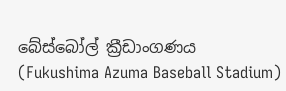බේස්බෝල් ක්‍රීඩාංගණය (Fukushima Azuma Baseball Stadium)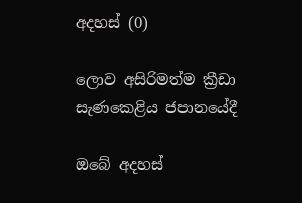අදහස් (0)

ලොව අසිරිමත්ම ක්‍රීඩා සැණකෙළිය ජපානයේදී

ඔබේ අදහස්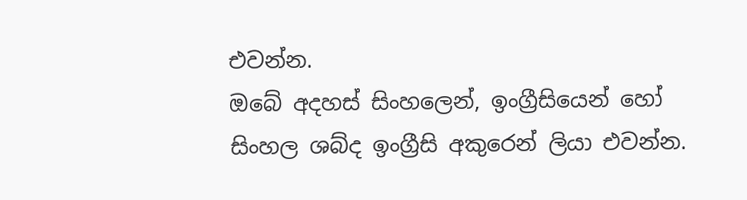එවන්න.
ඔබේ අදහස් සිංහලෙන්, ඉංග්‍රීසියෙන් හෝ සිංහල ශබ්ද ඉංග්‍රීසි අකුරෙන් ලියා එවන්න.